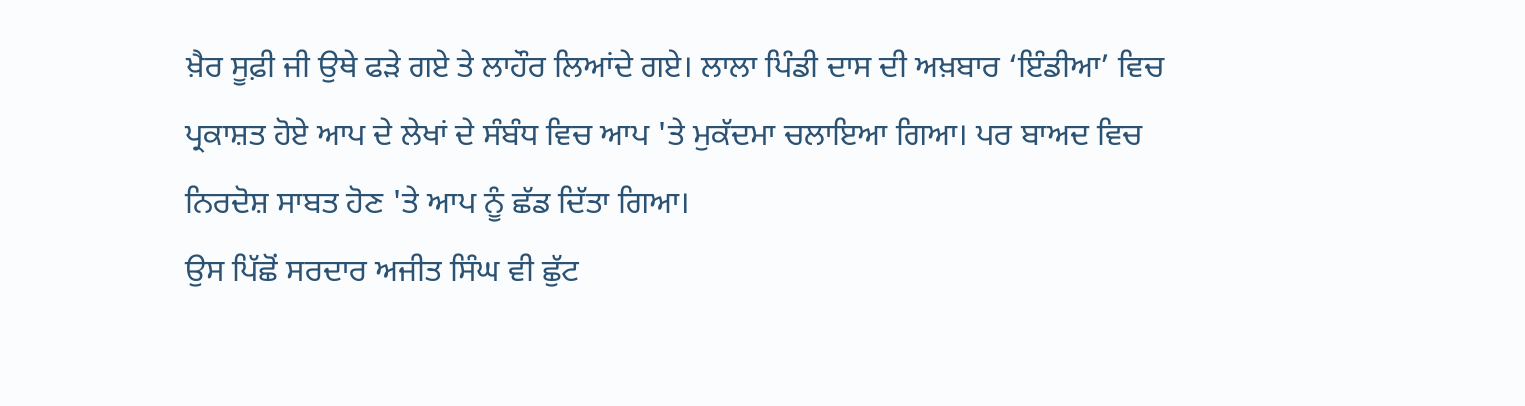ਖ਼ੈਰ ਸੂਫ਼ੀ ਜੀ ਉਥੇ ਫੜੇ ਗਏ ਤੇ ਲਾਹੌਰ ਲਿਆਂਦੇ ਗਏ। ਲਾਲਾ ਪਿੰਡੀ ਦਾਸ ਦੀ ਅਖ਼ਬਾਰ ‘ਇੰਡੀਆ’ ਵਿਚ ਪ੍ਰਕਾਸ਼ਤ ਹੋਏ ਆਪ ਦੇ ਲੇਖਾਂ ਦੇ ਸੰਬੰਧ ਵਿਚ ਆਪ 'ਤੇ ਮੁਕੱਦਮਾ ਚਲਾਇਆ ਗਿਆ। ਪਰ ਬਾਅਦ ਵਿਚ ਨਿਰਦੋਸ਼ ਸਾਬਤ ਹੋਣ 'ਤੇ ਆਪ ਨੂੰ ਛੱਡ ਦਿੱਤਾ ਗਿਆ।
ਉਸ ਪਿੱਛੋਂ ਸਰਦਾਰ ਅਜੀਤ ਸਿੰਘ ਵੀ ਛੁੱਟ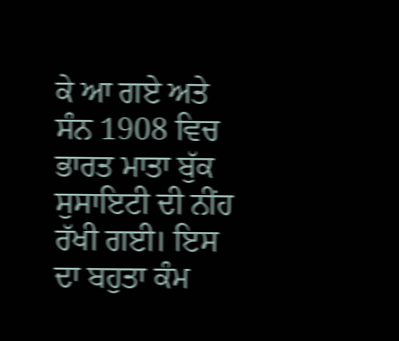ਕੇ ਆ ਗਏ ਅਤੇ ਸੰਨ 1908 ਵਿਚ ਭਾਰਤ ਮਾਤਾ ਬੁੱਕ ਸੁਸਾਇਟੀ ਦੀ ਨੀਂਹ ਰੱਖੀ ਗਈ। ਇਸ ਦਾ ਬਹੁਤਾ ਕੰਮ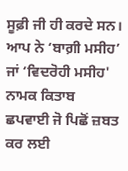ਸੂਫ਼ੀ ਜੀ ਹੀ ਕਰਦੇ ਸਨ। ਆਪ ਨੇ ‘ਬਾਗ਼ੀ ਮਸੀਹ’ ਜਾਂ ‘ਵਿਦਰੋਹੀ ਮਸੀਹ' ਨਾਮਕ ਕਿਤਾਬ ਛਪਵਾਈ ਜੋ ਪਿਛੋਂ ਜ਼ਬਤ ਕਰ ਲਈ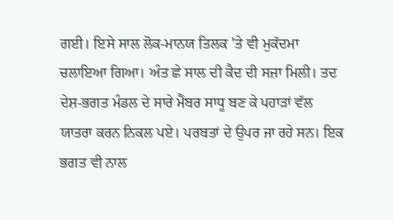ਗਈ। ਇਸੇ ਸਾਲ ਲੋਕ-ਮਾਨਯ ਤਿਲਕ 'ਤੇ ਵੀ ਮੁਕੱਦਮਾ ਚਲਾਇਆ ਗਿਆ। ਅੰਤ ਛੇ ਸਾਲ ਦੀ ਕੈਦ ਦੀ ਸਜ਼ਾ ਮਿਲੀ। ਤਦ ਦੇਸ਼-ਭਗਤ ਮੰਡਲ ਦੇ ਸਾਰੇ ਮੈਂਬਰ ਸਾਧੂ ਬਣ ਕੇ ਪਹਾੜਾਂ ਵੱਲ ਯਾਤਰਾ ਕਰਨ ਨਿਕਲ ਪਏ। ਪਰਬਤਾਂ ਦੇ ਉਪਰ ਜਾ ਰਹੇ ਸਨ। ਇਕ ਭਗਤ ਵੀ ਨਾਲ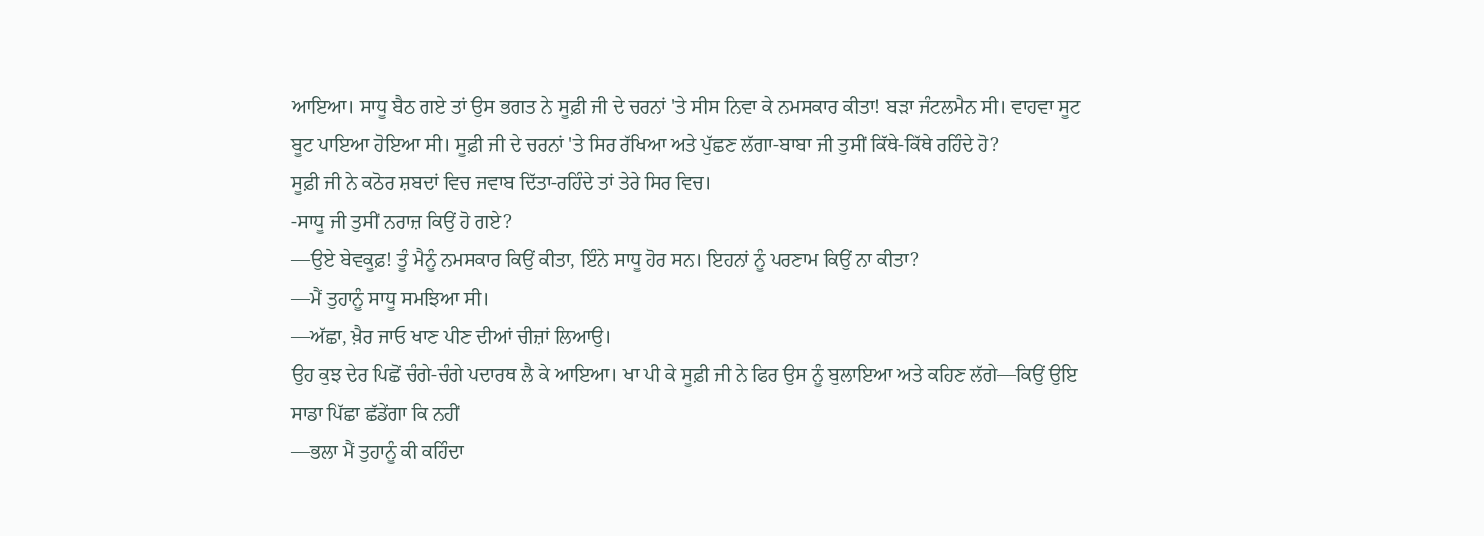ਆਇਆ। ਸਾਧੂ ਬੈਠ ਗਏ ਤਾਂ ਉਸ ਭਗਤ ਨੇ ਸੂਫ਼ੀ ਜੀ ਦੇ ਚਰਨਾਂ 'ਤੇ ਸੀਸ ਨਿਵਾ ਕੇ ਨਮਸਕਾਰ ਕੀਤਾ! ਬੜਾ ਜੰਟਲਮੈਨ ਸੀ। ਵਾਹਵਾ ਸੂਟ ਬੂਟ ਪਾਇਆ ਹੋਇਆ ਸੀ। ਸੂਫ਼ੀ ਜੀ ਦੇ ਚਰਨਾਂ 'ਤੇ ਸਿਰ ਰੱਖਿਆ ਅਤੇ ਪੁੱਛਣ ਲੱਗਾ-ਬਾਬਾ ਜੀ ਤੁਸੀਂ ਕਿੱਥੇ-ਕਿੱਥੇ ਰਹਿੰਦੇ ਹੋ?
ਸੂਫ਼ੀ ਜੀ ਨੇ ਕਠੋਰ ਸ਼ਬਦਾਂ ਵਿਚ ਜਵਾਬ ਦਿੱਤਾ-ਰਹਿੰਦੇ ਤਾਂ ਤੇਰੇ ਸਿਰ ਵਿਚ।
-ਸਾਧੂ ਜੀ ਤੁਸੀਂ ਨਰਾਜ਼ ਕਿਉਂ ਹੋ ਗਏ?
—ਉਏ ਬੇਵਕੂਫ਼! ਤੂੰ ਮੈਨੂੰ ਨਮਸਕਾਰ ਕਿਉਂ ਕੀਤਾ, ਇੰਨੇ ਸਾਧੂ ਹੋਰ ਸਨ। ਇਹਨਾਂ ਨੂੰ ਪਰਣਾਮ ਕਿਉਂ ਨਾ ਕੀਤਾ?
—ਮੈਂ ਤੁਹਾਨੂੰ ਸਾਧੂ ਸਮਝਿਆ ਸੀ।
—ਅੱਛਾ, ਖ਼ੈਰ ਜਾਓ ਖਾਣ ਪੀਣ ਦੀਆਂ ਚੀਜ਼ਾਂ ਲਿਆਉ।
ਉਹ ਕੁਝ ਦੇਰ ਪਿਛੋਂ ਚੰਗੇ-ਚੰਗੇ ਪਦਾਰਥ ਲੈ ਕੇ ਆਇਆ। ਖਾ ਪੀ ਕੇ ਸੂਫ਼ੀ ਜੀ ਨੇ ਫਿਰ ਉਸ ਨੂੰ ਬੁਲਾਇਆ ਅਤੇ ਕਹਿਣ ਲੱਗੇ—ਕਿਉਂ ਉਇ ਸਾਡਾ ਪਿੱਛਾ ਛੱਡੇਂਗਾ ਕਿ ਨਹੀਂ
—ਭਲਾ ਮੈਂ ਤੁਹਾਨੂੰ ਕੀ ਕਹਿੰਦਾ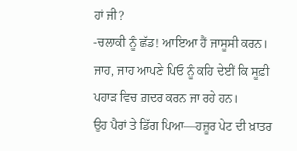ਹਾਂ ਜੀ?
-ਚਲਾਕੀ ਨੂੰ ਛੱਡ! ਆਇਆ ਹੈਂ ਜਾਸੂਸੀ ਕਰਨ। ਜਾਹ, ਜਾਹ ਆਪਣੇ ਪਿਓ ਨੂੰ ਕਹਿ ਦੇਈਂ ਕਿ ਸੂਫ਼ੀ ਪਹਾੜ ਵਿਚ ਗ਼ਦਰ ਕਰਨ ਜਾ ਰਹੇ ਹਨ।
ਉਹ ਪੈਰਾਂ ਤੇ ਡਿੱਗ ਪਿਆ—ਹਜ਼ੂਰ ਪੇਟ ਦੀ ਖ਼ਾਤਰ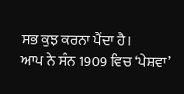ਸਭ ਕੁਝ ਕਰਨਾ ਪੈਂਦਾ ਹੈ।
ਆਪ ਨੇ ਸੰਨ 1909 ਵਿਚ ‘ਪੇਸ਼ਵਾ’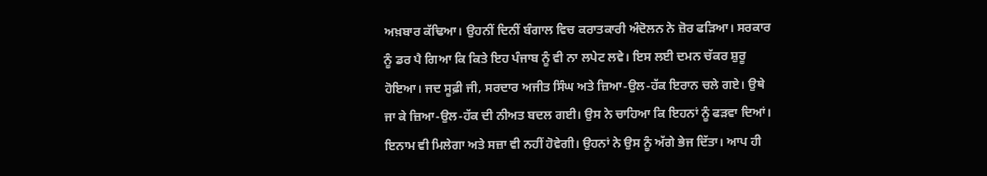ਅਖ਼ਬਾਰ ਕੱਢਿਆ। ਉਹਨੀਂ ਦਿਨੀਂ ਬੰਗਾਲ ਵਿਚ ਕਰਾਤਕਾਰੀ ਅੰਦੋਲਨ ਨੇ ਜ਼ੋਰ ਫੜਿਆ। ਸਰਕਾਰ ਨੂੰ ਡਰ ਪੈ ਗਿਆ ਕਿ ਕਿਤੇ ਇਹ ਪੰਜਾਬ ਨੂੰ ਵੀ ਨਾ ਲਪੇਟ ਲਵੇ। ਇਸ ਲਈ ਦਮਨ ਚੱਕਰ ਸ਼ੁਰੂ ਹੋਇਆ। ਜਦ ਸੂਫ਼ੀ ਜੀ, ਸਰਦਾਰ ਅਜੀਤ ਸਿੰਘ ਅਤੇ ਜ਼ਿਆ-ਉਲ-ਹੱਕ ਇਰਾਨ ਚਲੇ ਗਏ। ਉਥੇ ਜਾ ਕੇ ਜ਼ਿਆ-ਉਲ-ਹੱਕ ਦੀ ਨੀਅਤ ਬਦਲ ਗਈ। ਉਸ ਨੇ ਚਾਹਿਆ ਕਿ ਇਹਨਾਂ ਨੂੰ ਫੜਵਾ ਦਿਆਂ। ਇਨਾਮ ਵੀ ਮਿਲੇਗਾ ਅਤੇ ਸਜ਼ਾ ਵੀ ਨਹੀਂ ਹੋਵੇਗੀ। ਉਹਨਾਂ ਨੇ ਉਸ ਨੂੰ ਅੱਗੇ ਭੇਜ ਦਿੱਤਾ। ਆਪ ਹੀ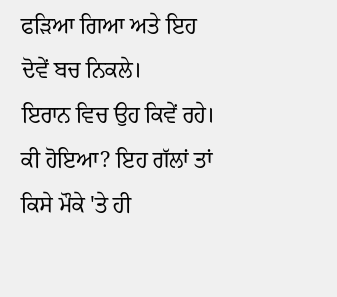ਫੜਿਆ ਗਿਆ ਅਤੇ ਇਹ ਦੋਵੇਂ ਬਚ ਨਿਕਲੇ।
ਇਰਾਨ ਵਿਚ ਉਹ ਕਿਵੇਂ ਰਹੇ। ਕੀ ਹੋਇਆ? ਇਹ ਗੱਲਾਂ ਤਾਂ ਕਿਸੇ ਮੌਕੇ 'ਤੇ ਹੀ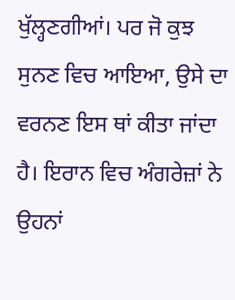ਖੁੱਲ੍ਹਣਗੀਆਂ। ਪਰ ਜੋ ਕੁਝ ਸੁਨਣ ਵਿਚ ਆਇਆ, ਉਸੇ ਦਾ ਵਰਨਣ ਇਸ ਥਾਂ ਕੀਤਾ ਜਾਂਦਾ ਹੈ। ਇਰਾਨ ਵਿਚ ਅੰਗਰੇਜ਼ਾਂ ਨੇ ਉਹਨਾਂ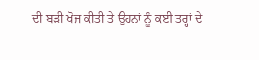ਦੀ ਬੜੀ ਖੋਜ ਕੀਤੀ ਤੇ ਉਹਨਾਂ ਨੂੰ ਕਈ ਤਰ੍ਹਾਂ ਦੇ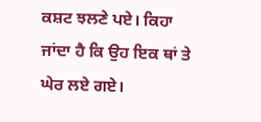ਕਸ਼ਟ ਝਲਣੇ ਪਏ। ਕਿਹਾ ਜਾਂਦਾ ਹੈ ਕਿ ਉਹ ਇਕ ਥਾਂ ਤੇ ਘੇਰ ਲਏ ਗਏ।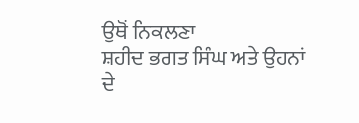ਉਥੋਂ ਨਿਕਲਣਾ
ਸ਼ਹੀਦ ਭਗਤ ਸਿੰਘ ਅਤੇ ਉਹਨਾਂ ਦੇ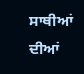ਸਾਥੀਆਂ ਦੀਆਂ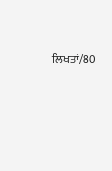ਲਿਖਤਾਂ/80